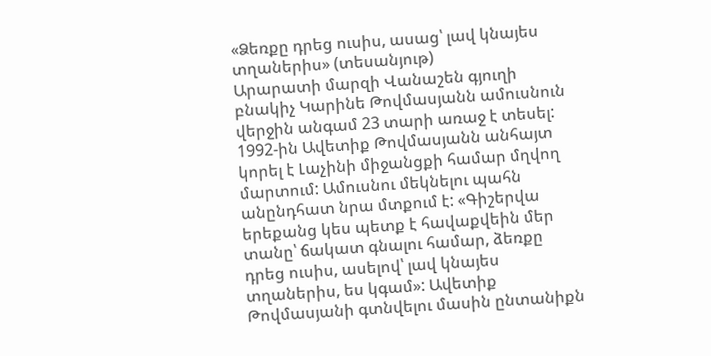«Ձեռքը դրեց ուսիս, ասաց՝ լավ կնայես տղաներիս» (տեսանյութ)
Արարատի մարզի Վանաշեն գյուղի բնակիչ Կարինե Թովմասյանն ամուսնուն վերջին անգամ 23 տարի առաջ է տեսել: 1992-ին Ավետիք Թովմասյանն անհայտ կորել է Լաչինի միջանցքի համար մղվող մարտում: Ամուսնու մեկնելու պահն անընդհատ նրա մտքում է: «Գիշերվա երեքանց կես պետք է հավաքվեին մեր տանը՝ ճակատ գնալու համար, ձեռքը դրեց ուսիս, ասելով՝ լավ կնայես տղաներիս, ես կգամ»: Ավետիք Թովմասյանի գտնվելու մասին ընտանիքն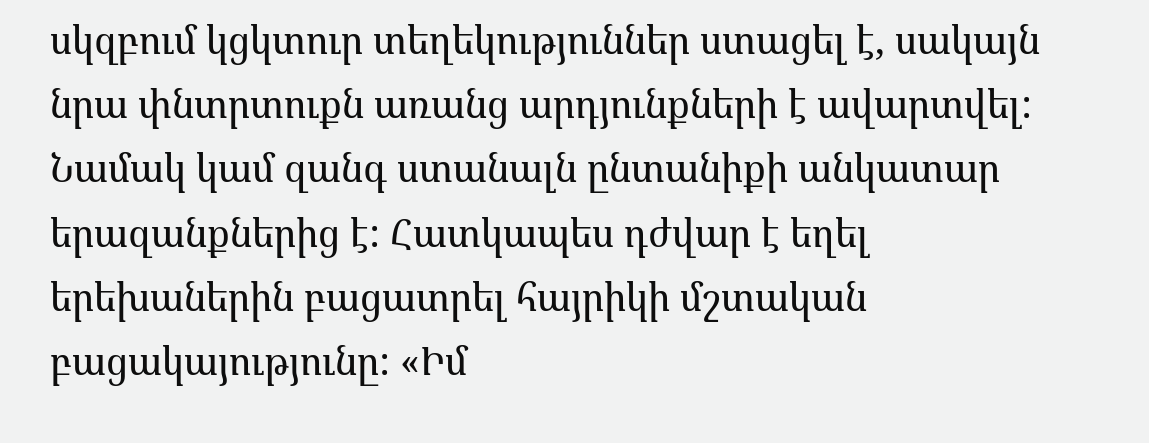սկզբում կցկտուր տեղեկություններ ստացել է, սակայն նրա փնտրտուքն առանց արդյունքների է ավարտվել: Նամակ կամ զանգ ստանալն ընտանիքի անկատար երազանքներից է: Հատկապես դժվար է եղել երեխաներին բացատրել հայրիկի մշտական բացակայությունը: «Իմ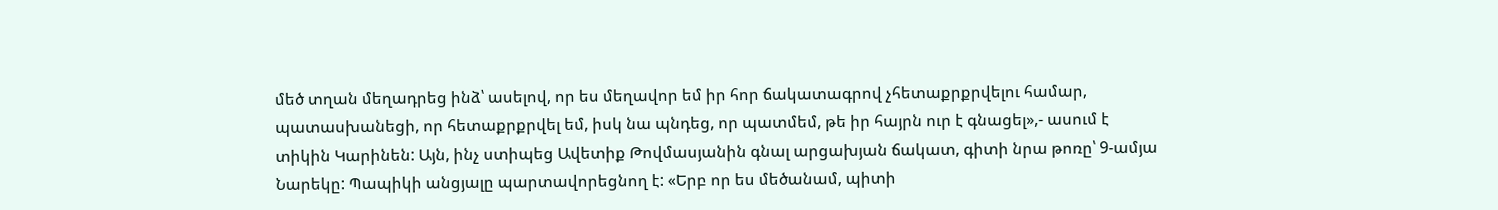մեծ տղան մեղադրեց ինձ՝ ասելով, որ ես մեղավոր եմ իր հոր ճակատագրով չհետաքրքրվելու համար, պատասխանեցի, որ հետաքրքրվել եմ, իսկ նա պնդեց, որ պատմեմ, թե իր հայրն ուր է գնացել»,- ասում է տիկին Կարինեն: Այն, ինչ ստիպեց Ավետիք Թովմասյանին գնալ արցախյան ճակատ, գիտի նրա թոռը՝ 9-ամյա Նարեկը: Պապիկի անցյալը պարտավորեցնող է: «Երբ որ ես մեծանամ, պիտի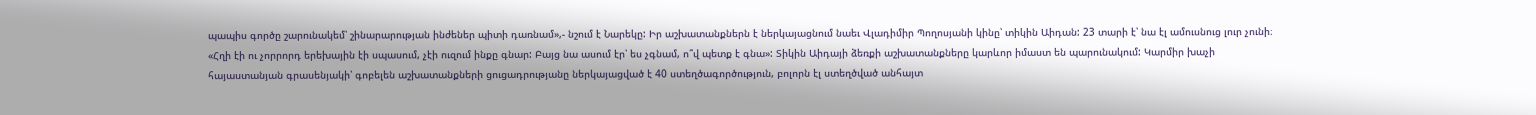պապիս գործը շարունակեմ՝ շինարարության ինժեներ պիտի դառնամ»,- նշում է Նարեկը: Իր աշխատանքներն է ներկայացնում նաեւ Վլադիմիր Պողոսյանի կինը՝ տիկին Աիդան: 23 տարի է՝ նա էլ ամուսնուց լուր չունի։ «Հղի էի ու չորրորդ երեխային էի սպասում, չէի ուզում ինքը գնար: Բայց նա ասում էր՝ ես չգնամ, ո՞վ պետք է գնա»: Տիկին Աիդայի ձեռքի աշխատանքները կարևոր իմաստ են պարունակում: Կարմիր խաչի հայաստանյան գրասենյակի՝ գոբելեն աշխատանքների ցուցադրությանը ներկայացված է 40 ստեղծագործություն, բոլորն էլ ստեղծված անհայտ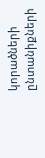կորածների ընտանիքների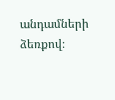անդամների ձեռքով։